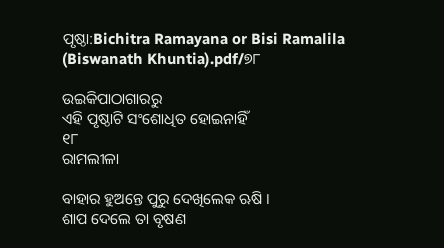ପୃଷ୍ଠା:Bichitra Ramayana or Bisi Ramalila (Biswanath Khuntia).pdf/୭୮

ଉଇକିପାଠାଗାର‌ରୁ
ଏହି ପୃଷ୍ଠାଟି ସଂଶୋଧିତ ହୋଇନାହିଁ
୧୮
ରାମଲୀଳା

ବାହାର ହୁଅନ୍ତେ ପୁରୁ ଦେଖିଲେକ ଋଷି ।
ଶାପ ଦେଲେ ତା ବୃଷଣ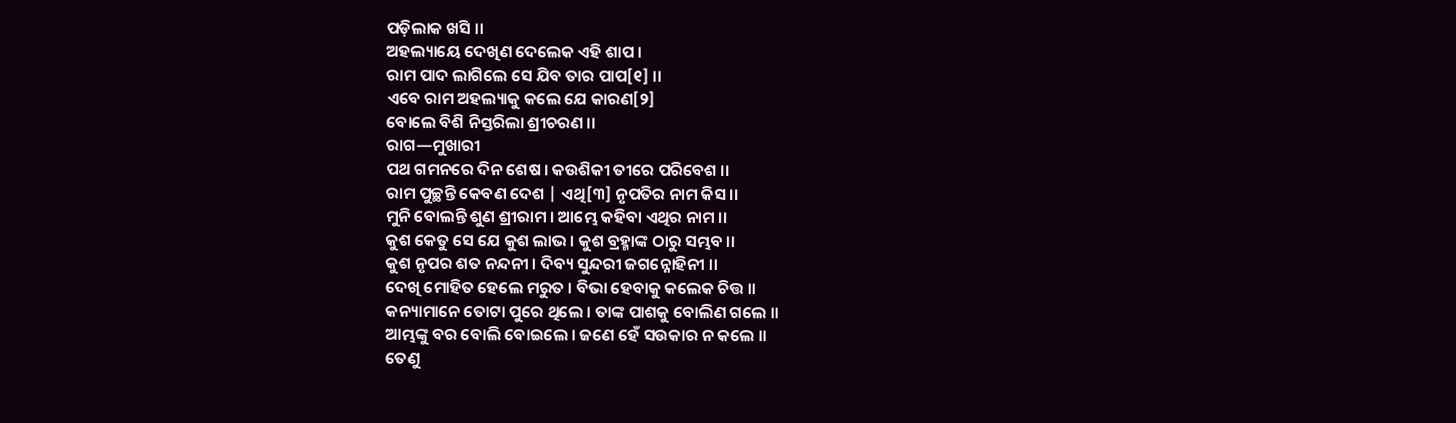ପଡ଼ିଲାକ ଖସି ।।
ଅହଲ୍ୟାୟେ ଦେଖିଣ ଦେଲେକ ଏହି ଶାପ ।
ରାମ ପାଦ ଲାଗିଲେ ସେ ଯିବ ତାର ପାପ[୧] ।।
ଏବେ ରାମ ଅହଲ୍ୟାକୁ କଲେ ଯେ କାରଣ[୨]
ବୋଲେ ବିଶି ନିସ୍ତରିଲା ଶ୍ରୀଚରଣ ।।
ରାଗ—ମୁଖାରୀ
ପଥ ଗମନରେ ଦିନ ଶେଷ । କଉଶିକୀ ତୀରେ ପରିବେଶ ।।
ରାମ ପୁଚ୍ଛନ୍ତି କେବଣ ଦେଶ | ଏଥି[୩] ନୃପତିର ନାମ କିସ ।।
ମୁନି ବୋଲନ୍ତି ଶୁଣ ଶ୍ରୀରାମ । ଆମ୍ଭେ କହିବା ଏଥିର ନାମ ।।
କୁଶ କେତୁ ସେ ଯେ କୁଶ ଲାଭ । କୁଶ ବ୍ରହ୍ମାଙ୍କ ଠାରୁ ସମ୍ଭବ ।।
କୁଶ ନୃପର ଶତ ନନ୍ଦନୀ । ଦିବ୍ୟ ସୁନ୍ଦରୀ ଜଗନ୍ନୋହିନୀ ।।
ଦେଖି ମୋହିତ ହେଲେ ମରୁତ । ବିଭା ହେବାକୁ କଲେକ ଚିତ୍ତ ।।
କନ୍ୟାମାନେ ତୋଟା ପୁରେ ଥିଲେ । ତାଙ୍କ ପାଶକୁ ବୋଲିଣ ଗଲେ ।।
ଆମ୍ଭଙ୍କୁ ବର ବୋଲି ବୋଇଲେ । ଜଣେ ହେଁ ସଉକାର ନ କଲେ ।।
ତେଣୁ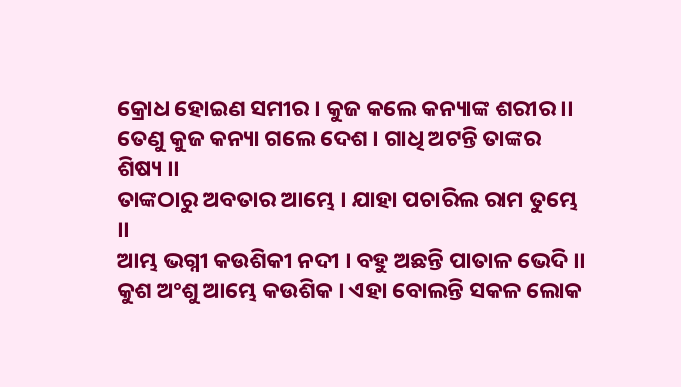କ୍ରୋଧ ହୋଇଣ ସମୀର । କୁଜ କଲେ କନ୍ୟାଙ୍କ ଶରୀର ।।
ତେଣୁ କୁଜ କନ୍ୟା ଗଲେ ଦେଶ । ଗାଧି ଅଟନ୍ତି ତାଙ୍କର ଶିଷ୍ୟ ।।
ତାଙ୍କଠାରୁ ଅବତାର ଆମ୍ଭେ । ଯାହା ପଚାରିଲ ରାମ ତୁମ୍ଭେ ।।
ଆମ୍ଭ ଭଗ୍ନୀ କଉଶିକୀ ନଦୀ । ବ‌ହୁ ଅଛନ୍ତି ପାତାଳ ଭେଦି ।।
କୁଶ ଅଂଶୁ ଆମ୍ଭେ କଉଶିକ । ଏହା ବୋଲନ୍ତି ସକଳ ଲୋକ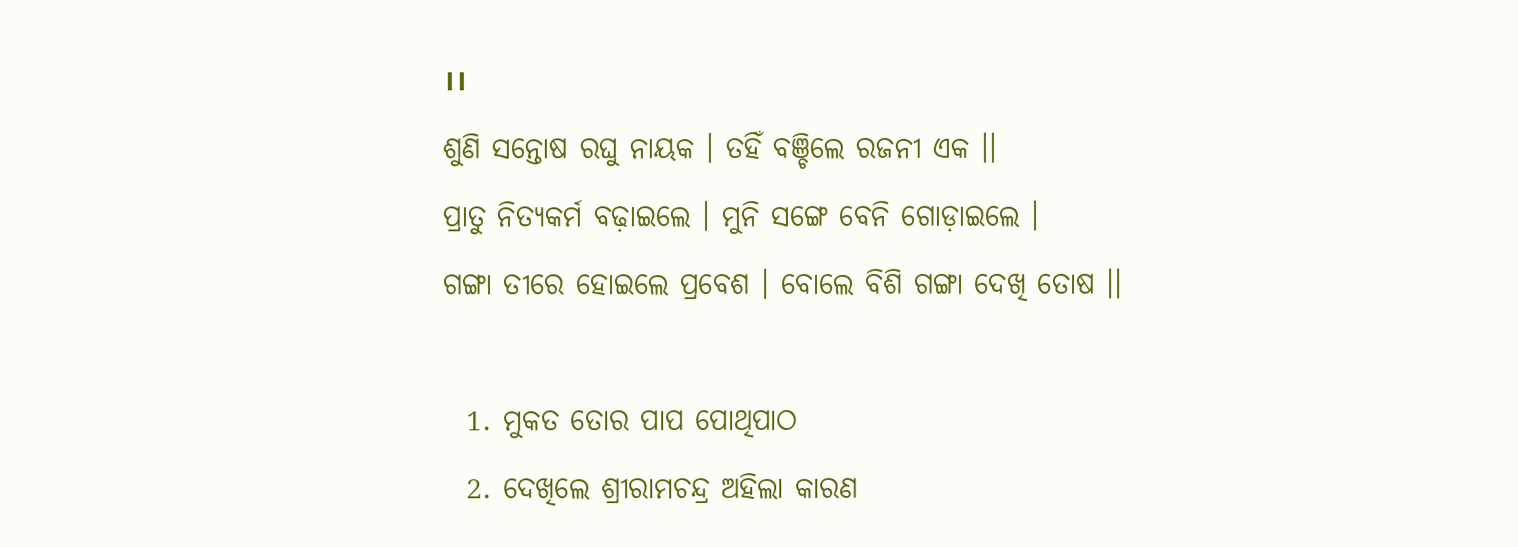।।
ଶୁଣି ସନ୍ତୋଷ ରଘୁ ନାୟକ । ତ‌ହିଁ ବଞ୍ଚିଲେ ରଜନୀ ଏକ ।।
ପ୍ରାତୁ ନିତ୍ୟକର୍ମ ବଢ଼ାଇଲେ । ମୁନି ସଙ୍ଗେ ବେନି ଗୋଡ଼ାଇଲେ ।
ଗଙ୍ଗା ତୀରେ ହୋଇଲେ ପ୍ରବେଶ । ବୋଲେ ବିଶି ଗଙ୍ଗା ଦେଖି ତୋଷ ।।

  1. ମୁକତ ତୋର ପାପ ପୋଥିପାଠ
  2. ଦେଖିଲେ ଶ୍ରୀରାମଚନ୍ଦ୍ର ଅହିଲା କାରଣ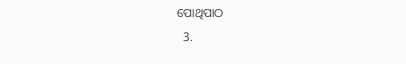ପୋଥିପାଠ
  3.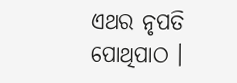ଏଥର ନୃପତି ପୋଥିପାଠ ।